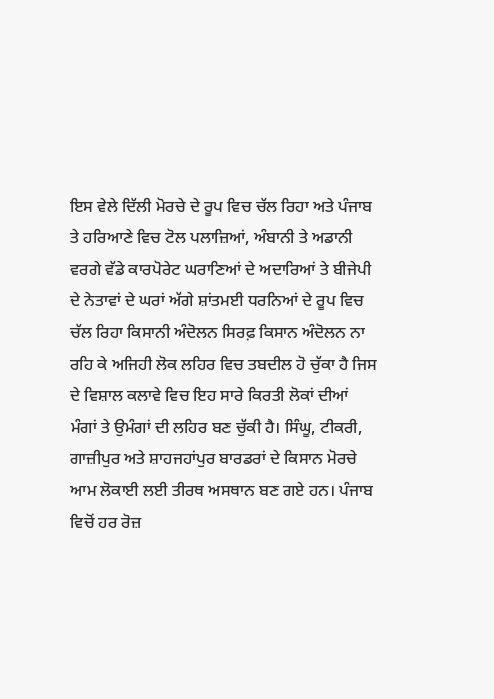ਇਸ ਵੇਲੇ ਦਿੱਲੀ ਮੋਰਚੇ ਦੇ ਰੂਪ ਵਿਚ ਚੱਲ ਰਿਹਾ ਅਤੇ ਪੰਜਾਬ ਤੇ ਹਰਿਆਣੇ ਵਿਚ ਟੋਲ ਪਲਾਜ਼ਿਆਂ, ਅੰਬਾਨੀ ਤੇ ਅਡਾਨੀ ਵਰਗੇ ਵੱਡੇ ਕਾਰਪੋਰੇਟ ਘਰਾਣਿਆਂ ਦੇ ਅਦਾਰਿਆਂ ਤੇ ਬੀਜੇਪੀ ਦੇ ਨੇਤਾਵਾਂ ਦੇ ਘਰਾਂ ਅੱਗੇ ਸ਼ਾਂਤਮਈ ਧਰਨਿਆਂ ਦੇ ਰੂਪ ਵਿਚ ਚੱਲ ਰਿਹਾ ਕਿਸਾਨੀ ਅੰਦੋਲਨ ਸਿਰਫ਼ ਕਿਸਾਨ ਅੰਦੋਲਨ ਨਾ ਰਹਿ ਕੇ ਅਜਿਹੀ ਲੋਕ ਲਹਿਰ ਵਿਚ ਤਬਦੀਲ ਹੋ ਚੁੱਕਾ ਹੈ ਜਿਸ ਦੇ ਵਿਸ਼ਾਲ ਕਲਾਵੇ ਵਿਚ ਇਹ ਸਾਰੇ ਕਿਰਤੀ ਲੋਕਾਂ ਦੀਆਂ ਮੰਗਾਂ ਤੇ ਉਮੰਗਾਂ ਦੀ ਲਹਿਰ ਬਣ ਚੁੱਕੀ ਹੈ। ਸਿੰਘੂ, ਟੀਕਰੀ, ਗਾਜ਼ੀਪੁਰ ਅਤੇ ਸ਼ਾਹਜਹਾਂਪੁਰ ਬਾਰਡਰਾਂ ਦੇ ਕਿਸਾਨ ਮੋਰਚੇ ਆਮ ਲੋਕਾਈ ਲਈ ਤੀਰਥ ਅਸਥਾਨ ਬਣ ਗਏ ਹਨ। ਪੰਜਾਬ ਵਿਚੋਂ ਹਰ ਰੋਜ਼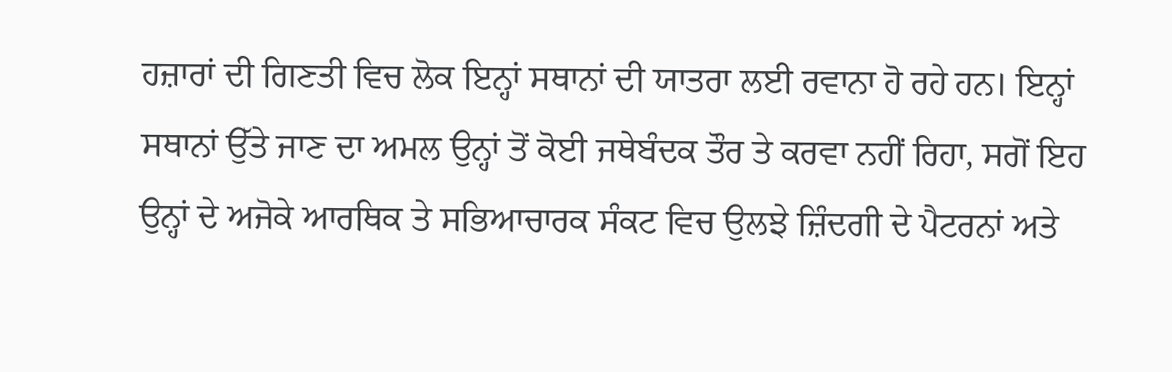ਹਜ਼ਾਰਾਂ ਦੀ ਗਿਣਤੀ ਵਿਚ ਲੋਕ ਇਨ੍ਹਾਂ ਸਥਾਨਾਂ ਦੀ ਯਾਤਰਾ ਲਈ ਰਵਾਨਾ ਹੋ ਰਹੇ ਹਨ। ਇਨ੍ਹਾਂ ਸਥਾਨਾਂ ਉੱਤੇ ਜਾਣ ਦਾ ਅਮਲ ਉਨ੍ਹਾਂ ਤੋਂ ਕੋਈ ਜਥੇਬੰਦਕ ਤੌਰ ਤੇ ਕਰਵਾ ਨਹੀਂ ਰਿਹਾ, ਸਗੋਂ ਇਹ ਉਨ੍ਹਾਂ ਦੇ ਅਜੋਕੇ ਆਰਥਿਕ ਤੇ ਸਭਿਆਚਾਰਕ ਸੰਕਟ ਵਿਚ ਉਲਝੇ ਜ਼ਿੰਦਗੀ ਦੇ ਪੈਟਰਨਾਂ ਅਤੇ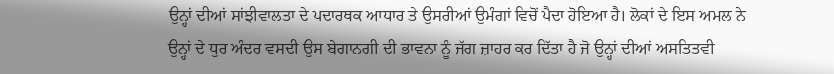ਉਨ੍ਹਾਂ ਦੀਆਂ ਸਾਂਝੀਵਾਲਤਾ ਦੇ ਪਦਾਰਥਕ ਆਧਾਰ ਤੇ ਉਸਰੀਆਂ ਉਮੰਗਾਂ ਵਿਚੋਂ ਪੈਦਾ ਹੋਇਆ ਹੈ। ਲੋਕਾਂ ਦੇ ਇਸ ਅਮਲ ਨੇ ਉਨ੍ਹਾਂ ਦੇ ਧੁਰ ਅੰਦਰ ਵਸਦੀ ਉਸ ਬੇਗਾਨਗੀ ਦੀ ਭਾਵਨਾ ਨੂੰ ਜੱਗ ਜ਼ਾਹਰ ਕਰ ਦਿੱਤਾ ਹੈ ਜੋ ਉਨ੍ਹਾਂ ਦੀਆਂ ਅਸਤਿਤਵੀ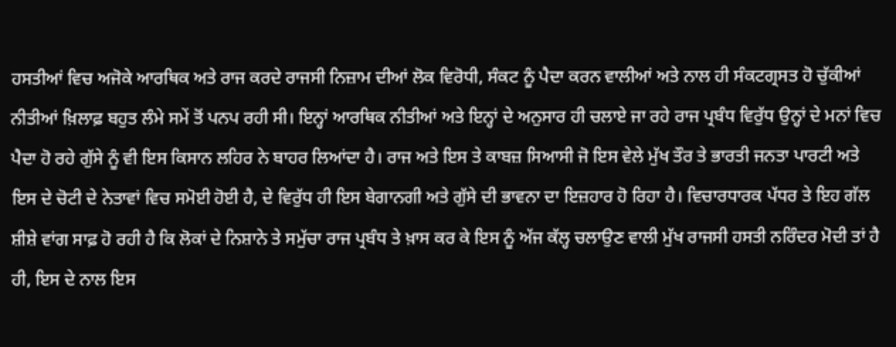ਹਸਤੀਆਂ ਵਿਚ ਅਜੋਕੇ ਆਰਥਿਕ ਅਤੇ ਰਾਜ ਕਰਦੇ ਰਾਜਸੀ ਨਿਜ਼ਾਮ ਦੀਆਂ ਲੋਕ ਵਿਰੋਧੀ, ਸੰਕਟ ਨੂੰ ਪੈਦਾ ਕਰਨ ਵਾਲੀਆਂ ਅਤੇ ਨਾਲ ਹੀ ਸੰਕਟਗ੍ਰਸਤ ਹੋ ਚੁੱਕੀਆਂ ਨੀਤੀਆਂ ਖ਼ਿਲਾਫ਼ ਬਹੁਤ ਲੰਮੇ ਸਮੇਂ ਤੋਂ ਪਨਪ ਰਹੀ ਸੀ। ਇਨ੍ਹਾਂ ਆਰਥਿਕ ਨੀਤੀਆਂ ਅਤੇ ਇਨ੍ਹਾਂ ਦੇ ਅਨੁਸਾਰ ਹੀ ਚਲਾਏ ਜਾ ਰਹੇ ਰਾਜ ਪ੍ਰਬੰਧ ਵਿਰੁੱਧ ਉਨ੍ਹਾਂ ਦੇ ਮਨਾਂ ਵਿਚ ਪੈਦਾ ਹੋ ਰਹੇ ਗੁੱਸੇ ਨੂੰ ਵੀ ਇਸ ਕਿਸਾਨ ਲਹਿਰ ਨੇ ਬਾਹਰ ਲਿਆਂਦਾ ਹੈ। ਰਾਜ ਅਤੇ ਇਸ ਤੇ ਕਾਬਜ਼ ਸਿਆਸੀ ਜੋ ਇਸ ਵੇਲੇ ਮੁੱਖ ਤੌਰ ਤੇ ਭਾਰਤੀ ਜਨਤਾ ਪਾਰਟੀ ਅਤੇ ਇਸ ਦੇ ਚੋਟੀ ਦੇ ਨੇਤਾਵਾਂ ਵਿਚ ਸਮੋਈ ਹੋਈ ਹੈ, ਦੇ ਵਿਰੁੱਧ ਹੀ ਇਸ ਬੇਗਾਨਗੀ ਅਤੇ ਗੁੱਸੇ ਦੀ ਭਾਵਨਾ ਦਾ ਇਜ਼ਹਾਰ ਹੋ ਰਿਹਾ ਹੈ। ਵਿਚਾਰਧਾਰਕ ਪੱਧਰ ਤੇ ਇਹ ਗੱਲ ਸ਼ੀਸ਼ੇ ਵਾਂਗ ਸਾਫ਼ ਹੋ ਰਹੀ ਹੈ ਕਿ ਲੋਕਾਂ ਦੇ ਨਿਸ਼ਾਨੇ ਤੇ ਸਮੁੱਚਾ ਰਾਜ ਪ੍ਰਬੰਧ ਤੇ ਖ਼ਾਸ ਕਰ ਕੇ ਇਸ ਨੂੰ ਅੱਜ ਕੱਲ੍ਹ ਚਲਾਉਣ ਵਾਲੀ ਮੁੱਖ ਰਾਜਸੀ ਹਸਤੀ ਨਰਿੰਦਰ ਮੋਦੀ ਤਾਂ ਹੈ ਹੀ, ਇਸ ਦੇ ਨਾਲ ਇਸ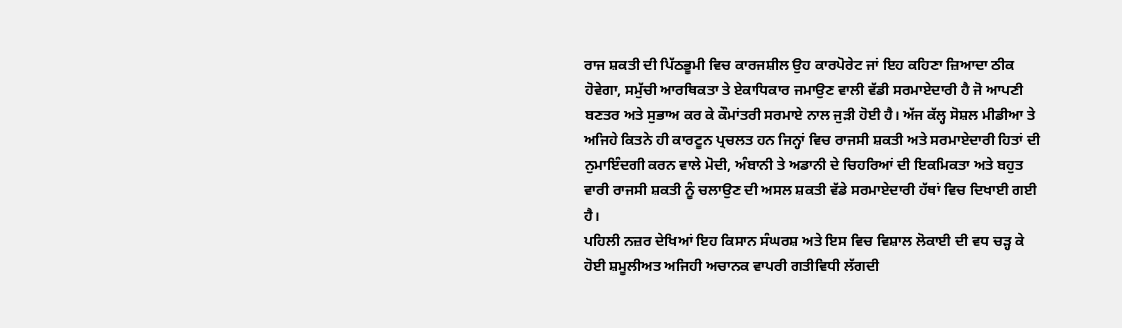ਰਾਜ ਸ਼ਕਤੀ ਦੀ ਪਿੱਠਭੂਮੀ ਵਿਚ ਕਾਰਜਸ਼ੀਲ ਉਹ ਕਾਰਪੋਰੇਟ ਜਾਂ ਇਹ ਕਹਿਣਾ ਜ਼ਿਆਦਾ ਠੀਕ ਹੋਵੇਗਾ, ਸਮੁੱਚੀ ਆਰਥਿਕਤਾ ਤੇ ਏਕਾਧਿਕਾਰ ਜਮਾਉਣ ਵਾਲੀ ਵੱਡੀ ਸਰਮਾਏਦਾਰੀ ਹੈ ਜੋ ਆਪਣੀ ਬਣਤਰ ਅਤੇ ਸੁਭਾਅ ਕਰ ਕੇ ਕੌਮਾਂਤਰੀ ਸਰਮਾਏ ਨਾਲ ਜੁੜੀ ਹੋਈ ਹੈ। ਅੱਜ ਕੱਲ੍ਹ ਸੋਸ਼ਲ ਮੀਡੀਆ ਤੇ ਅਜਿਹੇ ਕਿਤਨੇ ਹੀ ਕਾਰਟੂਨ ਪ੍ਰਚਲਤ ਹਨ ਜਿਨ੍ਹਾਂ ਵਿਚ ਰਾਜਸੀ ਸ਼ਕਤੀ ਅਤੇ ਸਰਮਾਏਦਾਰੀ ਹਿਤਾਂ ਦੀ ਨੁਮਾਇੰਦਗੀ ਕਰਨ ਵਾਲੇ ਮੋਦੀ, ਅੰਬਾਨੀ ਤੇ ਅਡਾਨੀ ਦੇ ਚਿਹਰਿਆਂ ਦੀ ਇਕਮਿਕਤਾ ਅਤੇ ਬਹੁਤ ਵਾਰੀ ਰਾਜਸੀ ਸ਼ਕਤੀ ਨੂੰ ਚਲਾਉਣ ਦੀ ਅਸਲ ਸ਼ਕਤੀ ਵੱਡੇ ਸਰਮਾਏਦਾਰੀ ਹੱਥਾਂ ਵਿਚ ਦਿਖਾਈ ਗਈ ਹੈ।
ਪਹਿਲੀ ਨਜ਼ਰ ਦੇਖਿਆਂ ਇਹ ਕਿਸਾਨ ਸੰਘਰਸ਼ ਅਤੇ ਇਸ ਵਿਚ ਵਿਸ਼ਾਲ ਲੋਕਾਈ ਦੀ ਵਧ ਚੜ੍ਹ ਕੇ ਹੋਈ ਸ਼ਮੂਲੀਅਤ ਅਜਿਹੀ ਅਚਾਨਕ ਵਾਪਰੀ ਗਤੀਵਿਧੀ ਲੱਗਦੀ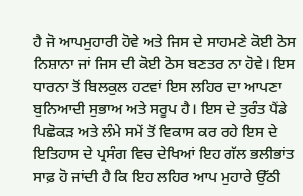ਹੈ ਜੋ ਆਪਮੁਹਾਰੀ ਹੋਵੇ ਅਤੇ ਜਿਸ ਦੇ ਸਾਹਮਣੇ ਕੋਈ ਠੋਸ ਨਿਸ਼ਾਨਾ ਜਾਂ ਜਿਸ ਦੀ ਕੋਈ ਠੋਸ ਬਣਤਰ ਨਾ ਹੋਵੇ। ਇਸ ਧਾਰਨਾ ਤੋਂ ਬਿਲਕੁਲ ਹਟਵਾਂ ਇਸ ਲਹਿਰ ਦਾ ਆਪਣਾ ਬੁਨਿਆਦੀ ਸੁਭਾਅ ਅਤੇ ਸਰੂਪ ਹੈ। ਇਸ ਦੇ ਤੁਰੰਤ ਪੈਂਡੇ ਪਿਛੋਕੜ ਅਤੇ ਲੰਮੇ ਸਮੇਂ ਤੋਂ ਵਿਕਾਸ ਕਰ ਰਹੇ ਇਸ ਦੇ ਇਤਿਹਾਸ ਦੇ ਪ੍ਰਸੰਗ ਵਿਚ ਦੇਖਿਆਂ ਇਹ ਗੱਲ ਭਲੀਭਾਂਤ ਸਾਫ਼ ਹੋ ਜਾਂਦੀ ਹੈ ਕਿ ਇਹ ਲਹਿਰ ਆਪ ਮੁਹਾਰੇ ਉੱਠੀ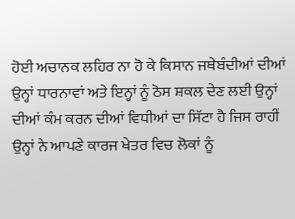ਹੋਈ ਅਚਾਨਕ ਲਹਿਰ ਨਾ ਹੋ ਕੇ ਕਿਸਾਨ ਜਥੇਬੰਦੀਆਂ ਦੀਆਂ ਉਨ੍ਹਾਂ ਧਾਰਨਾਵਾਂ ਅਤੇ ਇਨ੍ਹਾਂ ਨੂੰ ਠੋਸ ਸ਼ਕਲ ਦੇਣ ਲਈ ਉਨ੍ਹਾਂ ਦੀਆਂ ਕੰਮ ਕਰਨ ਦੀਆਂ ਵਿਧੀਆਂ ਦਾ ਸਿੱਟਾ ਹੈ ਜਿਸ ਰਾਹੀਂ ਉਨ੍ਹਾਂ ਨੇ ਆਪਣੇ ਕਾਰਜ ਖੇਤਰ ਵਿਚ ਲੋਕਾਂ ਨੂੰ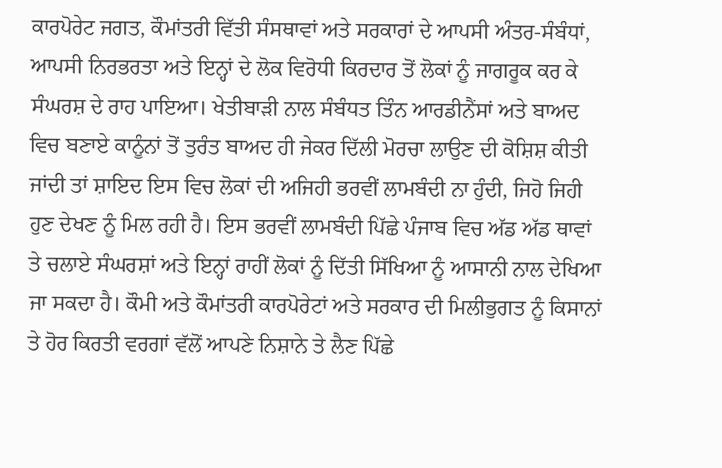ਕਾਰਪੋਰੇਟ ਜਗਤ, ਕੌਮਾਂਤਰੀ ਵਿੱਤੀ ਸੰਸਥਾਵਾਂ ਅਤੇ ਸਰਕਾਰਾਂ ਦੇ ਆਪਸੀ ਅੰਤਰ-ਸੰਬੰਧਾਂ, ਆਪਸੀ ਨਿਰਭਰਤਾ ਅਤੇ ਇਨ੍ਹਾਂ ਦੇ ਲੋਕ ਵਿਰੋਧੀ ਕਿਰਦਾਰ ਤੋਂ ਲੋਕਾਂ ਨੂੰ ਜਾਗਰੂਕ ਕਰ ਕੇ ਸੰਘਰਸ਼ ਦੇ ਰਾਹ ਪਾਇਆ। ਖੇਤੀਬਾੜੀ ਨਾਲ ਸੰਬੰਧਤ ਤਿੰਨ ਆਰਡੀਨੈਂਸਾਂ ਅਤੇ ਬਾਅਦ ਵਿਚ ਬਣਾਏ ਕਾਨੂੰਨਾਂ ਤੋਂ ਤੁਰੰਤ ਬਾਅਦ ਹੀ ਜੇਕਰ ਦਿੱਲੀ ਮੋਰਚਾ ਲਾਉਣ ਦੀ ਕੋਸ਼ਿਸ਼ ਕੀਤੀ ਜਾਂਦੀ ਤਾਂ ਸ਼ਾਇਦ ਇਸ ਵਿਚ ਲੋਕਾਂ ਦੀ ਅਜਿਹੀ ਭਰਵੀਂ ਲਾਮਬੰਦੀ ਨਾ ਹੁੰਦੀ, ਜਿਹੋ ਜਿਹੀ ਹੁਣ ਦੇਖਣ ਨੂੰ ਮਿਲ ਰਹੀ ਹੈ। ਇਸ ਭਰਵੀਂ ਲਾਮਬੰਦੀ ਪਿੱਛੇ ਪੰਜਾਬ ਵਿਚ ਅੱਡ ਅੱਡ ਥਾਵਾਂ ਤੇ ਚਲਾਏ ਸੰਘਰਸ਼ਾਂ ਅਤੇ ਇਨ੍ਹਾਂ ਰਾਹੀਂ ਲੋਕਾਂ ਨੂੰ ਦਿੱਤੀ ਸਿੱਖਿਆ ਨੂੰ ਆਸਾਨੀ ਨਾਲ ਦੇਖਿਆ ਜਾ ਸਕਦਾ ਹੈ। ਕੌਮੀ ਅਤੇ ਕੌਮਾਂਤਰੀ ਕਾਰਪੋਰੇਟਾਂ ਅਤੇ ਸਰਕਾਰ ਦੀ ਮਿਲੀਭੁਗਤ ਨੂੰ ਕਿਸਾਨਾਂ ਤੇ ਹੋਰ ਕਿਰਤੀ ਵਰਗਾਂ ਵੱਲੋਂ ਆਪਣੇ ਨਿਸ਼ਾਨੇ ਤੇ ਲੈਣ ਪਿੱਛੇ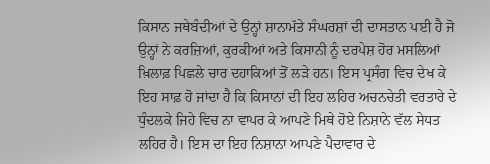ਕਿਸਾਨ ਜਥੇਬੰਦੀਆਂ ਦੇ ਉਨ੍ਹਾਂ ਸ਼ਾਨਾਮੱਤੇ ਸੰਘਰਸ਼ਾਂ ਦੀ ਦਾਸਤਾਨ ਪਈ ਹੈ ਜੋ ਉਨ੍ਹਾਂ ਨੇ ਕਰਜ਼ਿਆਂ, ਕੁਰਕੀਆਂ ਅਤੇ ਕਿਸਾਨੀ ਨੂੰ ਦਰਪੇਸ਼ ਹੋਰ ਮਸਲਿਆਂ ਖ਼ਿਲਾਫ਼ ਪਿਛਲੇ ਚਾਰ ਦਹਾਕਿਆਂ ਤੋਂ ਲੜੇ ਹਨ। ਇਸ ਪ੍ਰਸੰਗ ਵਿਚ ਦੇਖ ਕੇ ਇਹ ਸਾਫ਼ ਹੋ ਜਾਂਦਾ ਹੈ ਕਿ ਕਿਸਾਨਾਂ ਦੀ ਇਹ ਲਹਿਰ ਅਚਨਚੇਤੀ ਵਰਤਾਰੇ ਦੇ ਧੁੰਦਲਕੇ ਜਿਹੇ ਵਿਚ ਨਾ ਵਾਪਰ ਕੇ ਆਪਣੇ ਮਿਥੇ ਹੋਏ ਨਿਸ਼ਾਨੇ ਵੱਲ ਸੇਧਤ ਲਹਿਰ ਹੈ। ਇਸ ਦਾ ਇਹ ਨਿਸ਼ਾਨਾ ਆਪਣੇ ਪੈਦਾਵਾਰ ਦੇ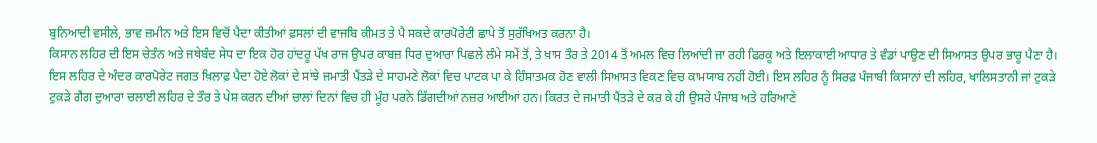ਬੁਨਿਆਦੀ ਵਸੀਲੇ, ਭਾਵ ਜ਼ਮੀਨ ਅਤੇ ਇਸ ਵਿਚੋਂ ਪੈਦਾ ਕੀਤੀਆਂ ਫ਼ਸਲਾਂ ਦੀ ਵਾਜਬਿ ਕੀਮਤ ਤੇ ਪੈ ਸਕਦੇ ਕਾਰਪੋਰੇਟੀ ਛਾਪੇ ਤੋਂ ਸੁਰੱਖਿਅਤ ਕਰਨਾ ਹੈ।
ਕਿਸਾਨ ਲਹਿਰ ਦੀ ਇਸ ਚੇਤੰਨ ਅਤੇ ਜਥੇਬੰਦ ਸੇਧ ਦਾ ਇਕ ਹੋਰ ਹਾਂਦਰੂ ਪੱਖ ਰਾਜ ਉਪਰ ਕਾਬਜ਼ ਧਿਰ ਦੁਆਰਾ ਪਿਛਲੇ ਲੰਮੇ ਸਮੇਂ ਤੋਂ, ਤੇ ਖ਼ਾਸ ਤੌਰ ਤੇ 2014 ਤੋਂ ਅਮਲ ਵਿਚ ਲਿਆਂਦੀ ਜਾ ਰਹੀ ਫਿਰਕੂ ਅਤੇ ਇਲਾਕਾਈ ਆਧਾਰ ਤੇ ਵੰਡਾਂ ਪਾਉਣ ਦੀ ਸਿਆਸਤ ਉਪਰ ਭਾਰੂ ਪੈਣਾ ਹੈ। ਇਸ ਲਹਿਰ ਦੇ ਅੰਦਰ ਕਾਰਪੋਰੇਟ ਜਗਤ ਖ਼ਿਲਾਫ਼ ਪੈਦਾ ਹੋਏ ਲੋਕਾਂ ਦੇ ਸਾਂਝੇ ਜਮਾਤੀ ਪੈਂਤੜੇ ਦੇ ਸਾਹਮਣੇ ਲੋਕਾਂ ਵਿਚ ਪਾਟਕ ਪਾ ਕੇ ਹਿੰਸਾਤਮਕ ਹੋਣ ਵਾਲੀ ਸਿਆਸਤ ਵਿਕਣ ਵਿਚ ਕਾਮਯਾਬ ਨਹੀਂ ਹੋਈ। ਇਸ ਲਹਿਰ ਨੂੰ ਸਿਰਫ਼ ਪੰਜਾਬੀ ਕਿਸਾਨਾਂ ਦੀ ਲਹਿਰ, ਖਾਲਿਸਤਾਨੀ ਜਾਂ ਟੁਕੜੇ ਟੁਕੜੇ ਗੈਂਗ ਦੁਆਰਾ ਚਲਾਈ ਲਹਿਰ ਦੇ ਤੌਰ ਤੇ ਪੇਸ਼ ਕਰਨ ਦੀਆਂ ਚਾਲਾਂ ਦਿਨਾਂ ਵਿਚ ਹੀ ਮੂੰਹ ਪਰਨੇ ਡਿੱਗਦੀਆਂ ਨਜ਼ਰ ਆਈਆਂ ਹਨ। ਕਿਰਤ ਦੇ ਜਮਾਤੀ ਪੈਂਤੜੇ ਦੇ ਕਰ ਕੇ ਹੀ ਉਸਰੇ ਪੰਜਾਬ ਅਤੇ ਹਰਿਆਣੇ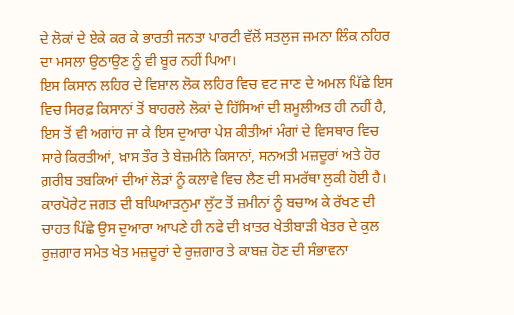ਦੇ ਲੋਕਾਂ ਦੇ ਏਕੇ ਕਰ ਕੇ ਭਾਰਤੀ ਜਨਤਾ ਪਾਰਟੀ ਵੱਲੋਂ ਸਤਲੁਜ ਜਮਨਾ ਲਿੰਕ ਨਹਿਰ ਦਾ ਮਸਲਾ ਉਠਾਉਣ ਨੂੰ ਵੀ ਬੂਰ ਨਹੀਂ ਪਿਆ।
ਇਸ ਕਿਸਾਨ ਲਹਿਰ ਦੇ ਵਿਸ਼ਾਲ ਲੋਕ ਲਹਿਰ ਵਿਚ ਵਟ ਜਾਣ ਦੇ ਅਮਲ ਪਿੱਛੇ ਇਸ ਵਿਚ ਸਿਰਫ਼ ਕਿਸਾਨਾਂ ਤੋਂ ਬਾਹਰਲੇ ਲੋਕਾਂ ਦੇ ਹਿੱਸਿਆਂ ਦੀ ਸ਼ਮੂਲੀਅਤ ਹੀ ਨਹੀਂ ਹੈ, ਇਸ ਤੋਂ ਵੀ ਅਗਾਂਹ ਜਾ ਕੇ ਇਸ ਦੁਆਰਾ ਪੇਸ਼ ਕੀਤੀਆਂ ਮੰਗਾਂ ਦੇ ਵਿਸਥਾਰ ਵਿਚ ਸਾਰੇ ਕਿਰਤੀਆਂ, ਖ਼ਾਸ ਤੌਰ ਤੇ ਬੇਜ਼ਮੀਨੇ ਕਿਸਾਨਾਂ, ਸਨਅਤੀ ਮਜ਼ਦੂਰਾਂ ਅਤੇ ਹੋਰ ਗ਼ਰੀਬ ਤਬਕਿਆਂ ਦੀਆਂ ਲੋੜਾਂ ਨੂੰ ਕਲਾਵੇ ਵਿਚ ਲੈਣ ਦੀ ਸਮਰੱਥਾ ਲੁਕੀ ਹੋਈ ਹੈ। ਕਾਰਪੋਰੇਟ ਜਗਤ ਦੀ ਬਘਿਆੜਨੁਮਾ ਲੁੱਟ ਤੋਂ ਜ਼ਮੀਨਾਂ ਨੂੰ ਬਚਾਅ ਕੇ ਰੱਖਣ ਦੀ ਚਾਹਤ ਪਿੱਛੇ ਉਸ ਦੁਆਰਾ ਆਪਣੇ ਹੀ ਨਫੇ ਦੀ ਖ਼ਾਤਰ ਖੇਤੀਬਾੜੀ ਖੇਤਰ ਦੇ ਕੁਲ ਰੁਜ਼ਗਾਰ ਸਮੇਤ ਖੇਤ ਮਜ਼ਦੂਰਾਂ ਦੇ ਰੁਜ਼ਗਾਰ ਤੇ ਕਾਬਜ਼ ਹੋਣ ਦੀ ਸੰਭਾਵਨਾ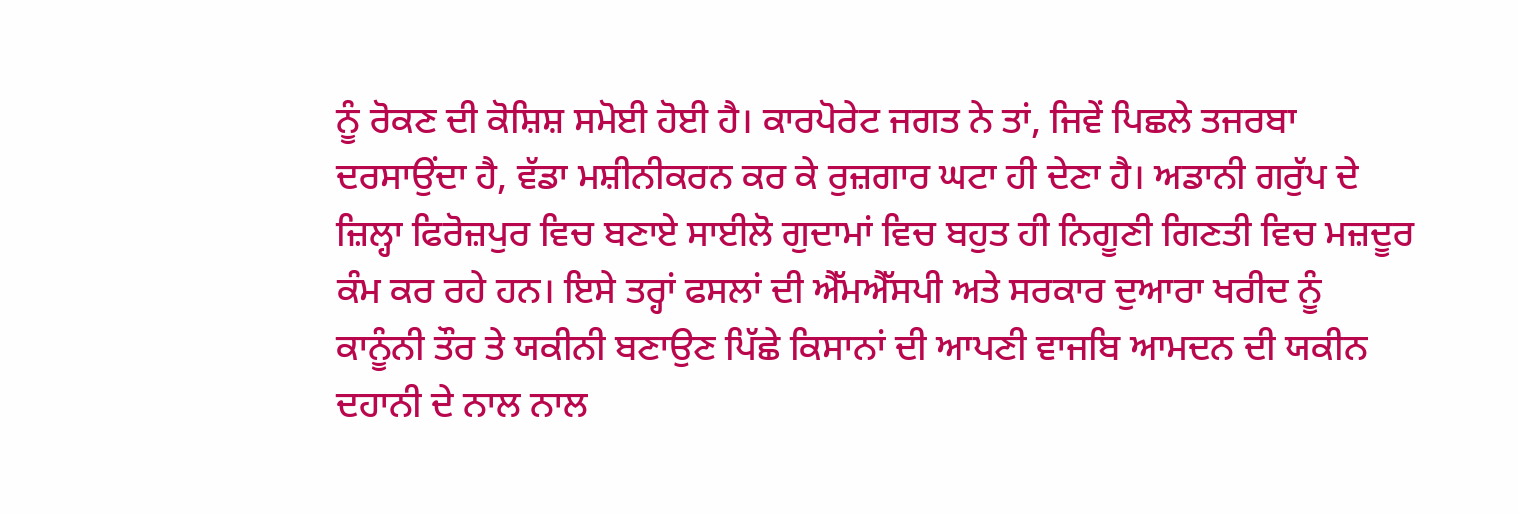ਨੂੰ ਰੋਕਣ ਦੀ ਕੋਸ਼ਿਸ਼ ਸਮੋਈ ਹੋਈ ਹੈ। ਕਾਰਪੋਰੇਟ ਜਗਤ ਨੇ ਤਾਂ, ਜਿਵੇਂ ਪਿਛਲੇ ਤਜਰਬਾ ਦਰਸਾਉਂਦਾ ਹੈ, ਵੱਡਾ ਮਸ਼ੀਨੀਕਰਨ ਕਰ ਕੇ ਰੁਜ਼ਗਾਰ ਘਟਾ ਹੀ ਦੇਣਾ ਹੈ। ਅਡਾਨੀ ਗਰੁੱਪ ਦੇ ਜ਼ਿਲ੍ਹਾ ਫਿਰੋਜ਼ਪੁਰ ਵਿਚ ਬਣਾਏ ਸਾਈਲੋ ਗੁਦਾਮਾਂ ਵਿਚ ਬਹੁਤ ਹੀ ਨਿਗੂਣੀ ਗਿਣਤੀ ਵਿਚ ਮਜ਼ਦੂਰ ਕੰਮ ਕਰ ਰਹੇ ਹਨ। ਇਸੇ ਤਰ੍ਹਾਂ ਫਸਲਾਂ ਦੀ ਐੱਮਐੱਸਪੀ ਅਤੇ ਸਰਕਾਰ ਦੁਆਰਾ ਖਰੀਦ ਨੂੰ ਕਾਨੂੰਨੀ ਤੌਰ ਤੇ ਯਕੀਨੀ ਬਣਾਉਣ ਪਿੱਛੇ ਕਿਸਾਨਾਂ ਦੀ ਆਪਣੀ ਵਾਜਬਿ ਆਮਦਨ ਦੀ ਯਕੀਨ ਦਹਾਨੀ ਦੇ ਨਾਲ ਨਾਲ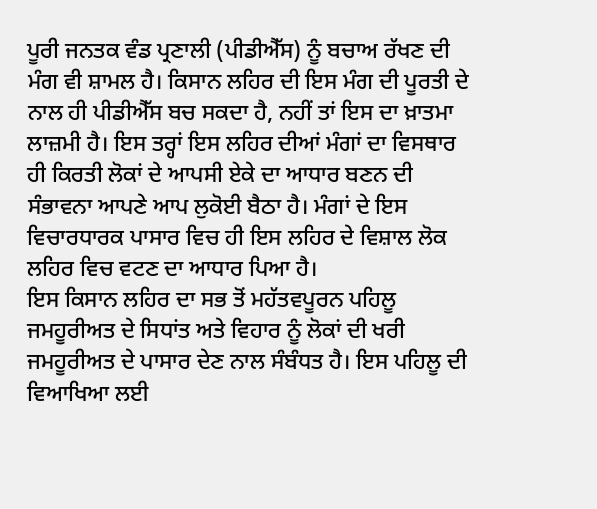ਪੂਰੀ ਜਨਤਕ ਵੰਡ ਪ੍ਰਣਾਲੀ (ਪੀਡੀਐੱਸ) ਨੂੰ ਬਚਾਅ ਰੱਖਣ ਦੀ ਮੰਗ ਵੀ ਸ਼ਾਮਲ ਹੈ। ਕਿਸਾਨ ਲਹਿਰ ਦੀ ਇਸ ਮੰਗ ਦੀ ਪੂਰਤੀ ਦੇ ਨਾਲ ਹੀ ਪੀਡੀਐੱਸ ਬਚ ਸਕਦਾ ਹੈ, ਨਹੀਂ ਤਾਂ ਇਸ ਦਾ ਖ਼ਾਤਮਾ ਲਾਜ਼ਮੀ ਹੈ। ਇਸ ਤਰ੍ਹਾਂ ਇਸ ਲਹਿਰ ਦੀਆਂ ਮੰਗਾਂ ਦਾ ਵਿਸਥਾਰ ਹੀ ਕਿਰਤੀ ਲੋਕਾਂ ਦੇ ਆਪਸੀ ਏਕੇ ਦਾ ਆਧਾਰ ਬਣਨ ਦੀ ਸੰਭਾਵਨਾ ਆਪਣੇ ਆਪ ਲੁਕੋਈ ਬੈਠਾ ਹੈ। ਮੰਗਾਂ ਦੇ ਇਸ ਵਿਚਾਰਧਾਰਕ ਪਾਸਾਰ ਵਿਚ ਹੀ ਇਸ ਲਹਿਰ ਦੇ ਵਿਸ਼ਾਲ ਲੋਕ ਲਹਿਰ ਵਿਚ ਵਟਣ ਦਾ ਆਧਾਰ ਪਿਆ ਹੈ।
ਇਸ ਕਿਸਾਨ ਲਹਿਰ ਦਾ ਸਭ ਤੋਂ ਮਹੱਤਵਪੂਰਨ ਪਹਿਲੂ ਜਮਹੂਰੀਅਤ ਦੇ ਸਿਧਾਂਤ ਅਤੇ ਵਿਹਾਰ ਨੂੰ ਲੋਕਾਂ ਦੀ ਖਰੀ ਜਮਹੂਰੀਅਤ ਦੇ ਪਾਸਾਰ ਦੇਣ ਨਾਲ ਸੰਬੰਧਤ ਹੈ। ਇਸ ਪਹਿਲੂ ਦੀ ਵਿਆਖਿਆ ਲਈ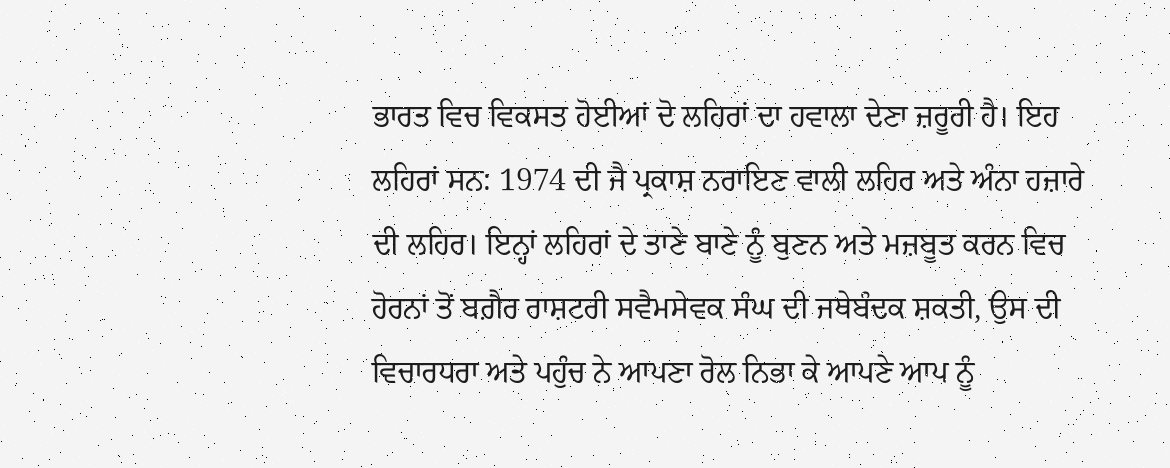ਭਾਰਤ ਵਿਚ ਵਿਕਸਤ ਹੋਈਆਂ ਦੋ ਲਹਿਰਾਂ ਦਾ ਹਵਾਲਾ ਦੇਣਾ ਜ਼ਰੂਰੀ ਹੈ। ਇਹ ਲਹਿਰਾਂ ਸਨ: 1974 ਦੀ ਜੈ ਪ੍ਰਕਾਸ਼ ਨਰਾਇਣ ਵਾਲੀ ਲਹਿਰ ਅਤੇ ਅੰਨਾ ਹਜ਼ਾਰੇ ਦੀ ਲਹਿਰ। ਇਨ੍ਹਾਂ ਲਹਿਰਾਂ ਦੇ ਤਾਣੇ ਬਾਣੇ ਨੂੰ ਬੁਣਨ ਅਤੇ ਮਜ਼ਬੂਤ ਕਰਨ ਵਿਚ ਹੋਰਨਾਂ ਤੋਂ ਬਗ਼ੈਰ ਰਾਸ਼ਟਰੀ ਸਵੈਮਸੇਵਕ ਸੰਘ ਦੀ ਜਥੇਬੰਦਕ ਸ਼ਕਤੀ, ਉਸ ਦੀ ਵਿਚਾਰਧਰਾ ਅਤੇ ਪਹੁੰਚ ਨੇ ਆਪਣਾ ਰੋਲ ਨਿਭਾ ਕੇ ਆਪਣੇ ਆਪ ਨੂੰ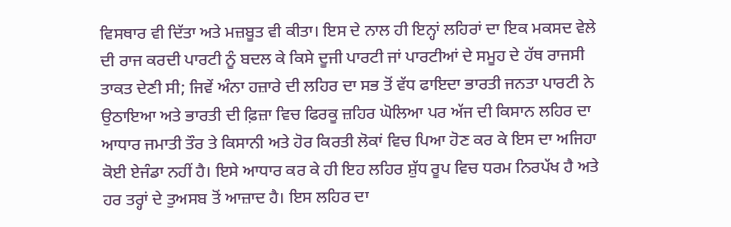ਵਿਸਥਾਰ ਵੀ ਦਿੱਤਾ ਅਤੇ ਮਜ਼ਬੂਤ ਵੀ ਕੀਤਾ। ਇਸ ਦੇ ਨਾਲ ਹੀ ਇਨ੍ਹਾਂ ਲਹਿਰਾਂ ਦਾ ਇਕ ਮਕਸਦ ਵੇਲੇ ਦੀ ਰਾਜ ਕਰਦੀ ਪਾਰਟੀ ਨੂੰ ਬਦਲ ਕੇ ਕਿਸੇ ਦੂਜੀ ਪਾਰਟੀ ਜਾਂ ਪਾਰਟੀਆਂ ਦੇ ਸਮੂਹ ਦੇ ਹੱਥ ਰਾਜਸੀ ਤਾਕਤ ਦੇਣੀ ਸੀ; ਜਿਵੇਂ ਅੰਨਾ ਹਜ਼ਾਰੇ ਦੀ ਲਹਿਰ ਦਾ ਸਭ ਤੋਂ ਵੱਧ ਫਾਇਦਾ ਭਾਰਤੀ ਜਨਤਾ ਪਾਰਟੀ ਨੇ ਉਠਾਇਆ ਅਤੇ ਭਾਰਤੀ ਦੀ ਫ਼ਿਜ਼ਾ ਵਿਚ ਫਿਰਕੂ ਜ਼ਹਿਰ ਘੋਲਿਆ ਪਰ ਅੱਜ ਦੀ ਕਿਸਾਨ ਲਹਿਰ ਦਾ ਆਧਾਰ ਜਮਾਤੀ ਤੌਰ ਤੇ ਕਿਸਾਨੀ ਅਤੇ ਹੋਰ ਕਿਰਤੀ ਲੋਕਾਂ ਵਿਚ ਪਿਆ ਹੋਣ ਕਰ ਕੇ ਇਸ ਦਾ ਅਜਿਹਾ ਕੋਈ ਏਜੰਡਾ ਨਹੀਂ ਹੈ। ਇਸੇ ਆਧਾਰ ਕਰ ਕੇ ਹੀ ਇਹ ਲਹਿਰ ਸ਼ੁੱਧ ਰੂਪ ਵਿਚ ਧਰਮ ਨਿਰਪੱਖ ਹੈ ਅਤੇ ਹਰ ਤਰ੍ਹਾਂ ਦੇ ਤੁਅਸਬ ਤੋਂ ਆਜ਼ਾਦ ਹੈ। ਇਸ ਲਹਿਰ ਦਾ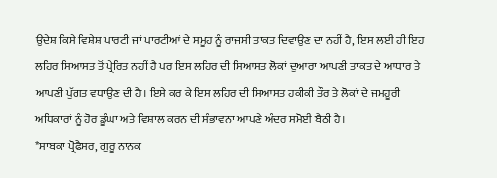ਉਦੇਸ਼ ਕਿਸੇ ਵਿਸ਼ੇਸ਼ ਪਾਰਟੀ ਜਾਂ ਪਾਰਟੀਆਂ ਦੇ ਸਮੂਹ ਨੂੰ ਰਾਜਸੀ ਤਾਕਤ ਦਿਵਾਉਣ ਦਾ ਨਹੀਂ ਹੈ, ਇਸ ਲਈ ਹੀ ਇਹ ਲਹਿਰ ਸਿਆਸਤ ਤੋਂ ਪ੍ਰੇਰਿਤ ਨਹੀਂ ਹੈ ਪਰ ਇਸ ਲਹਿਰ ਦੀ ਸਿਆਸਤ ਲੋਕਾਂ ਦੁਆਰਾ ਆਪਣੀ ਤਾਕਤ ਦੇ ਆਧਾਰ ਤੇ ਆਪਣੀ ਪੁੱਗਤ ਵਧਾਉਣ ਦੀ ਹੈ। ਇਸੇ ਕਰ ਕੇ ਇਸ ਲਹਿਰ ਦੀ ਸਿਆਸਤ ਹਕੀਕੀ ਤੌਰ ਤੇ ਲੋਕਾਂ ਦੇ ਜਮਹੂਰੀ ਅਧਿਕਾਰਾਂ ਨੂੰ ਹੋਰ ਡੂੰਘਾ ਅਤੇ ਵਿਸ਼ਾਲ ਕਰਨ ਦੀ ਸੰਭਾਵਨਾ ਆਪਣੇ ਅੰਦਰ ਸਮੋਈ ਬੈਠੀ ਹੈ।
*ਸਾਬਕਾ ਪ੍ਰੋਫੈਸਰ, ਗੁਰੂ ਨਾਨਕ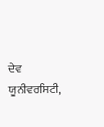ਦੇਵ ਯੂਨੀਵਰਸਿਟੀ,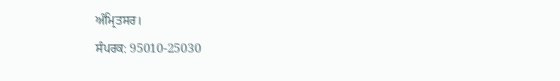ਅੰਮ੍ਰਿਤਸਰ।
ਸੰਪਰਕ: 95010-25030